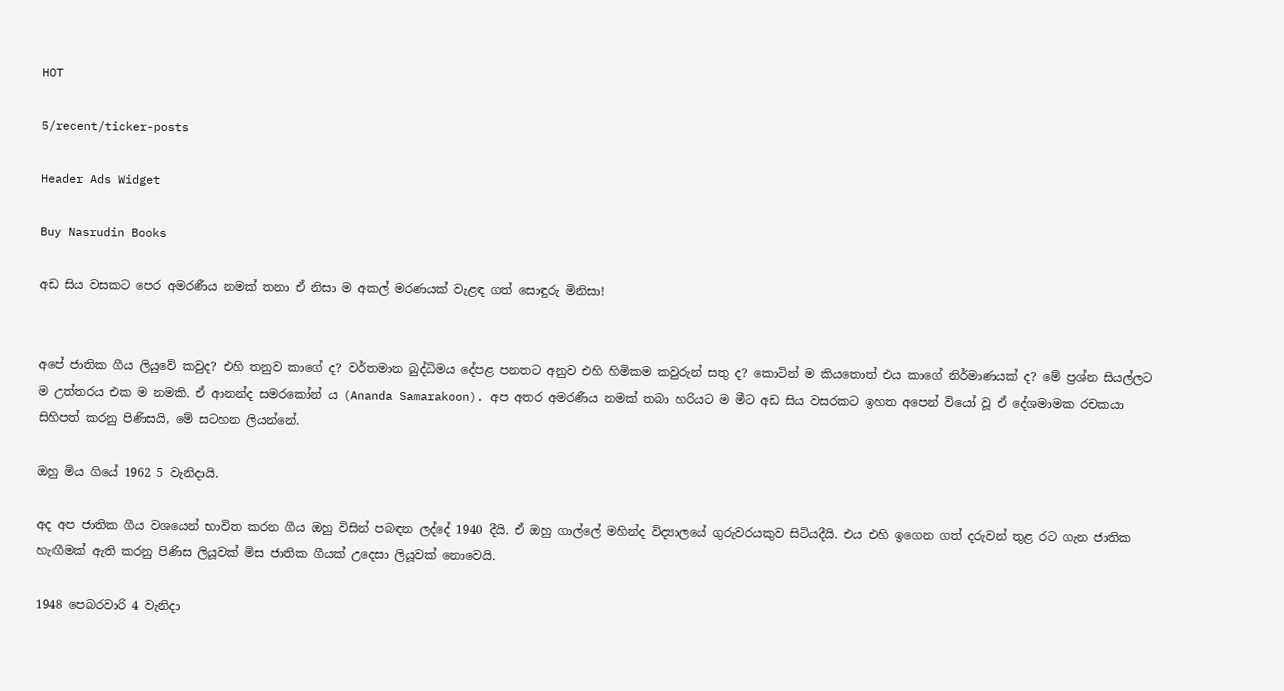HOT

5/recent/ticker-posts

Header Ads Widget

Buy Nasrudin Books

අඩ සිය වසකට පෙර අමරණීය නමක් තනා ඒ නිසා ම අකල් මරණයක් වැළඳ ගත් සොඳුරු මිනිසා!


අපේ ජාතික ගීය ලියුවේ කවුද? එහි තනුව කාගේ ද? වර්තමාන බුද්ධිමය දේපළ පනතට අනුව එහි හිමිකම කවුරුන් සතු ද? කොටින් ම කියතොත් එය කාගේ නිර්මාණයක් ද? මේ ප්‍රශ්න සියල්ලට ම උත්තරය එක ම නමකි. ඒ ආනන්ද සමරකෝන් ය (Ananda Samarakoon). අප අතර අමරණීය නමක් තබා හරියට ම මීට අඩ සිය වසරකට ඉහත අපෙන් වියෝ වූ ඒ දේශමාමක රචකයා සිහිපත් කරනු පිණිසයි, මේ සටහන ලියන්නේ.

ඔහු මිය ගියේ 1962 5 වැනිදායි.

අද අප ජාතික ගීය වශයෙන් භාවිත කරන ගීය ඔහු විසින් පබඳන ලද්දේ 1940 දීයි. ඒ ඔහු ගාල්ලේ මහින්ද විද්‍යාලයේ ගුරුවරයකුව සිටියදීයි. එය එහි ඉගෙන ගත් දරුවන් තුළ රට ගැන ජාතික හැඟීමක් ඇති කරනු පිණිස ලියූවක් මිස ජාතික ගීයක් උදෙසා ලියූවක් නොවෙයි.

1948 පෙබරවාරි 4 වැනිදා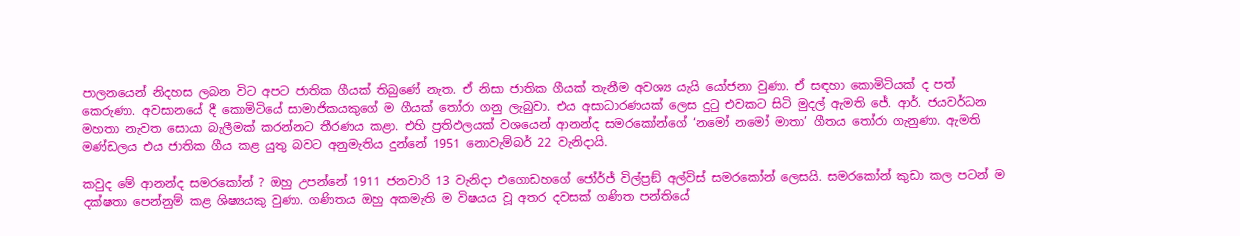පාලනයෙන් නිදහස ලබන විට අපට ජාතික ගීයක් තිබුණේ නැත. ඒ නිසා ජාතික ගීයක් තැනීම අවශ්‍ය යැයි යෝජනා වුණා. ඒ සඳහා කොමිටියක් ද පත් කෙරුණා. අවසානයේ දී කොමිටියේ සාමාජිකයකුගේ ම ගීයක් තෝරා ගනු ලැබුවා. එය අසාධාරණයක් ලෙස දුටු එවකට සිටි මුදල් ඇමති ජේ. ආර්. ජයවර්ධන මහතා නැවත සොයා බැලීමක් කරන්නට තීරණය කළා. එහි ප්‍රතිඵලයක් වශයෙන් ආනන්ද සමරකෝන්ගේ ‘නමෝ නමෝ මාතා’ ගීතය තෝරා ගැනුණා. ඇමති මණ්ඩලය එය ජාතික ගීය කළ යුතු බවට අනුමැතිය දුන්නේ 1951 නොවැම්බර් 22 වැනිදායි.

කවුද මේ ආනන්ද සමරකෝන් ? ඔහු උපන්නේ 1911 ජනවාරි 13 වැනිදා එගොඩහගේ ජෝර්ජ් විල්ප්‍රඞ් අල්විස් සමරකෝන් ලෙසයි. සමරකෝන් කුඩා කල පටන් ම දක්ෂතා පෙන්නුම් කළ ශිෂ්‍යයකු වුණා. ගණිතය ඔහු අකමැති ම විෂයය වූ අතර දවසක් ගණිත පන්තියේ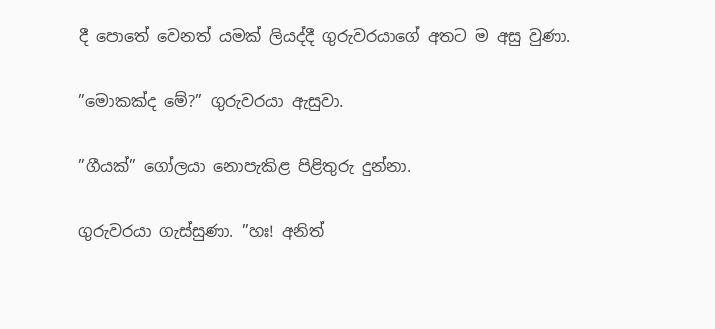දී පොතේ වෙනත් යමක් ලියද්දී ගුරුවරයාගේ අතට ම අසු වුණා.

”මොකක්ද මේ?” ගුරුවරයා ඇසුවා.

”ගීයක්” ගෝලයා නොපැකිළ පිළිතුරු දුන්නා.

ගුරුවරයා ගැස්සුණා. ”හඃ! අනිත්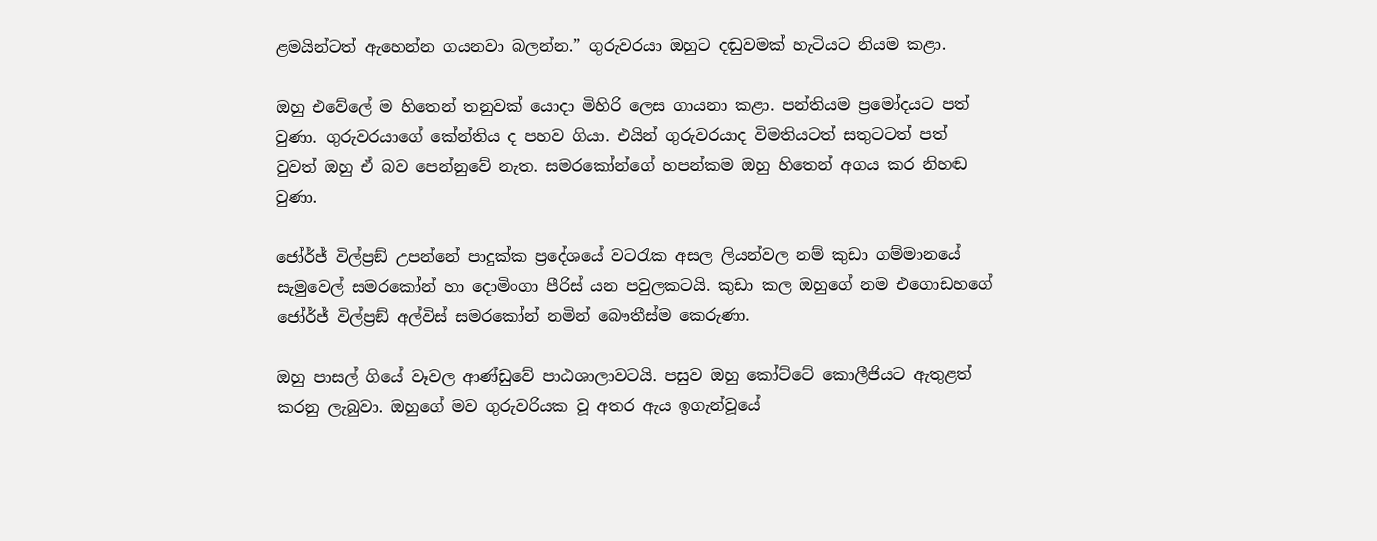ළමයින්ටත් ඇහෙන්න ගයනවා බලන්න.” ගුරුවරයා ඔහුට දඬුවමක් හැටියට නියම කළා.

ඔහු එවේලේ ම හිතෙන් තනුවක් යොදා මිහිරි ලෙස ගායනා කළා. පන්තියම ප්‍රමෝදයට පත් වුණා. ගුරුවරයාගේ කේන්තිය ද පහව ගියා. එයින් ගුරුවරයාද විමතියටත් සතුටටත් පත් වුවත් ඔහු ඒ බව පෙන්නුවේ නැත. සමරකෝන්ගේ හපන්කම ඔහු හිතෙන් අගය කර නිහඬ වුණා.

ජෝර්ජ් විල්ප්‍රඞ් උපන්නේ පාදුක්ක ප්‍රදේශයේ වටරැක අසල ලියන්වල නම් කුඩා ගම්මානයේ සැමුවෙල් සමරකෝන් හා දොමිංගා පීරිස් යන පවුලකටයි. කුඩා කල ඔහුගේ නම එගොඩහගේ ජෝර්ජ් විල්ප්‍රඞ් අල්විස් සමරකෝන් නමින් බෞතීස්ම කෙරුණා.

ඔහු පාසල් ගියේ වෑවල ආණ්ඩුවේ පාඨශාලාවටයි. පසුව ඔහු කෝට්ටේ කොලීජියට ඇතුළත් කරනු ලැබුවා. ඔහුගේ මව ගුරුවරියක වූ අතර ඇය ඉගැන්වූයේ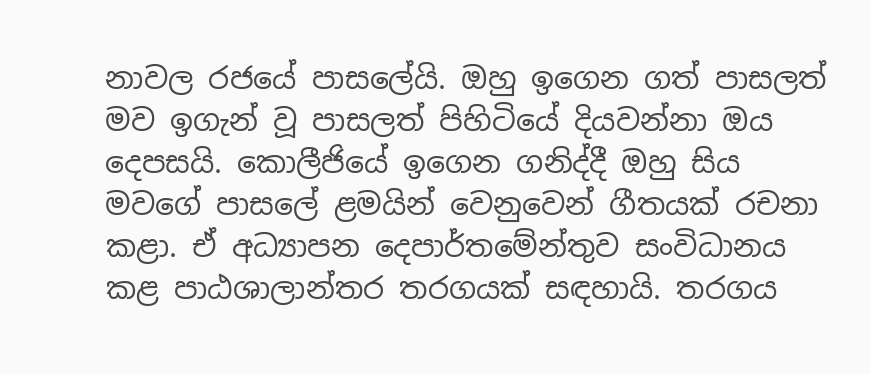නාවල රජයේ පාසලේයි. ඔහු ඉගෙන ගත් පාසලත් මව ඉගැන් වූ පාසලත් පිහිටියේ දියවන්නා ඔය දෙපසයි. කොලීජියේ ඉගෙන ගනිද්දී ඔහු සිය මවගේ පාසලේ ළමයින් වෙනුවෙන් ගීතයක් රචනා කළා. ඒ අධ්‍යාපන දෙපාර්තමේන්තුව සංවිධානය කළ පාඨශාලාන්තර තරගයක් සඳහායි. තරගය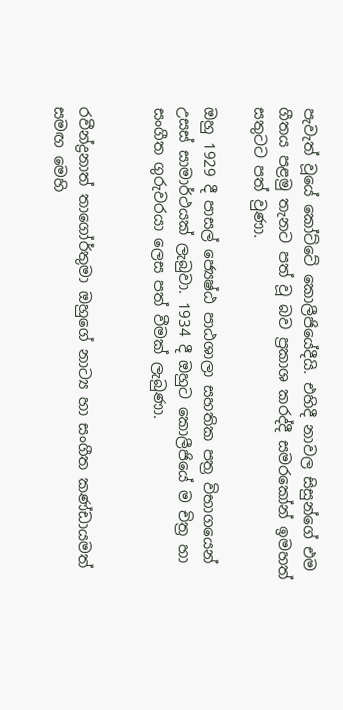පැවැත් වූයේ කෝට්ටේ කොලීජියේදීයි. එහිදී නාවල සිසුන්ගේ එම ගීතය පළමු තැනට පත් වූ බව ප්‍රකාශ කරද්දී සමරකෝන් ඉමහත් සතුටට පත් වුණා.

ඔහු 1929 දී පාසල් ජ්‍යෙෂ්ඨ පාඨශාලා සහතික පත්‍ර විභාගයෙන් උසස් සාමාර්ථයක් ලැබුවා. 1934 දී ඔහුට කොලීජියේ ම චිත්‍ර හා සංගීත ගුරුවරයා ලෙස පත් වීමක් ලැබුණා.


රවීන්ද්‍රනාත් තාගෝර්තුමා ඔහුගේ නාට්‍ය හා සංගීත කණ්ඩායමත් සමඟ මෙහි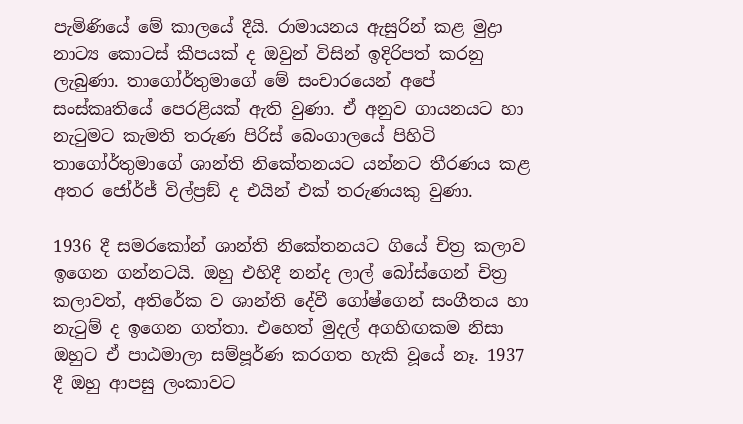පැමිණියේ මේ කාලයේ දීයි. රාමායනය ඇසුරින් කළ මුද්‍රා නාට්‍ය කොටස් කීපයක් ද ඔවුන් විසින් ඉදිරිපත් කරනු ලැබුණා. තාගෝර්තුමාගේ මේ සංචාරයෙන් අපේ සංස්කෘතියේ පෙරළියක් ඇති වුණා. ඒ අනුව ගායනයට හා නැටුමට කැමති තරුණ පිරිස් බෙංගාලයේ පිහිටි තාගෝර්තුමාගේ ශාන්ති නිකේතනයට යන්නට තීරණය කළ අතර ජෝර්ජ් විල්ප්‍රඞ් ද එයින් එක් තරුණයකු වුණා.

1936 දී සමරකෝන් ශාන්ති නිකේතනයට ගියේ චිත්‍ර කලාව ඉගෙන ගන්නටයි. ඔහු එහිදී නන්ද ලාල් බෝස්ගෙන් චිත්‍ර කලාවත්, අතිරේක ව ශාන්ති දේවී ගෝෂ්ගෙන් සංගීතය හා නැටුම් ද ඉගෙන ගත්තා. එහෙත් මුදල් අගහිඟකම නිසා ඔහුට ඒ පාඨමාලා සම්පූර්ණ කරගත හැකි වූයේ නෑ. 1937 දී ඔහු ආපසු ලංකාවට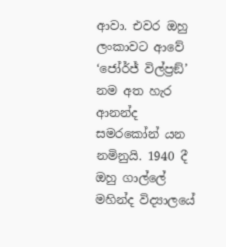ආවා. එවර ඔහු ලංකාවට ආවේ ‘ජෝර්ජ් විල්ප්‍රඞ්’ නම අත හැර ආනන්ද සමරකෝන් යන නමිනුයි. 1940 දී ඔහු ගාල්ලේ මහින්ද විද්‍යාලයේ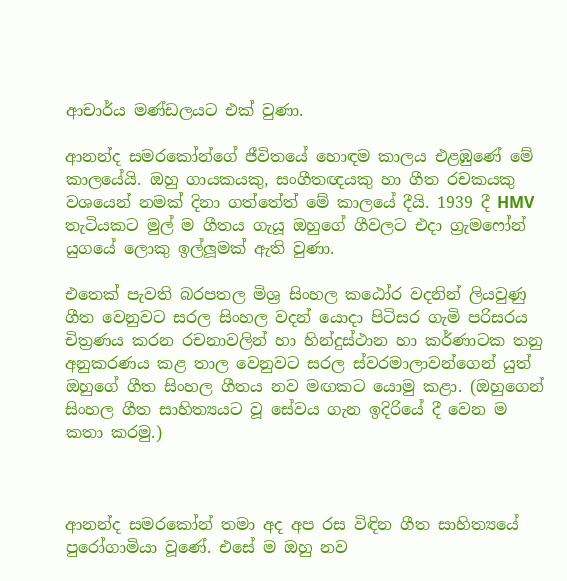ආචාර්ය මණ්ඩලයට එක් වුණා.

ආනන්ද සමරකෝන්ගේ ජීවිතයේ හොඳම කාලය එළඹුණේ මේ කාලයේයි. ඔහු ගායකයකු, සංගීතඥයකු හා ගීත රචකයකු වශයෙන් නමක් දිනා ගත්තේත් මේ කාලයේ දීයි. 1939 දී HMV තැටියකට මුල් ම ගීතය ගැයූ ඔහුගේ ගීවලට එදා ග්‍රැමෆෝන් යුගයේ ලොකු ඉල්ලූමක් ඇති වුණා.

එතෙක් පැවති බරපතල මිශ්‍ර සිංහල කඨෝර වදනින් ලියවුණු ගීත වෙනුවට සරල සිංහල වදන් යොදා පිටිසර ගැමි පරිසරය චිත්‍රණය කරන රචනාවලින් හා හින්දුස්ථාන හා කර්ණාටක තනු අනුකරණය කළ තාල වෙනුවට සරල ස්වරමාලාවන්ගෙන් යුත් ඔහුගේ ගීත සිංහල ගීතය නව මඟකට යොමු කළා. (ඔහුගෙන් සිංහල ගීත සාහිත්‍යයට වූ සේවය ගැන ඉදිරියේ දී වෙන ම කතා කරමු.)



ආනන්ද සමරකෝන් තමා අද අප රස විඳින ගීත සාහිත්‍යයේ පුරෝගාමියා වූණේ. එසේ ම ඔහු නව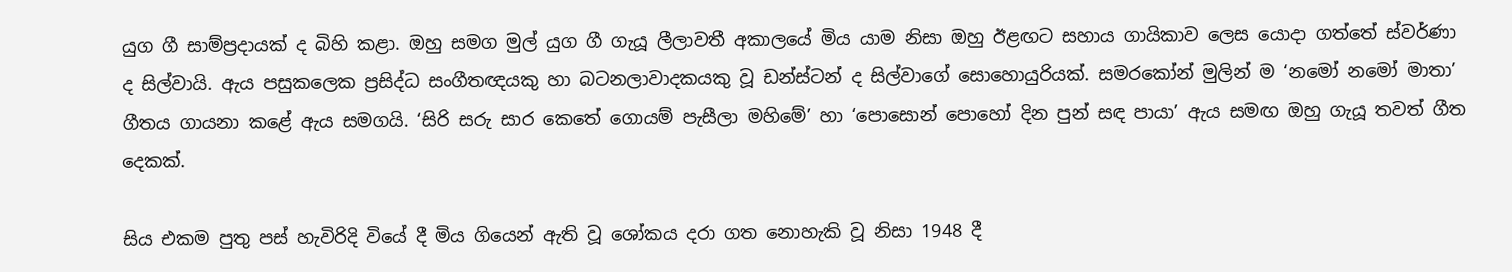යුග ගී සාම්ප්‍රදායක් ද බිහි කළා. ඔහු සමග මුල් යුග ගී ගැයූ ලීලාවතී අකාලයේ මිය යාම නිසා ඔහු ඊළඟට සහාය ගායිකාව ලෙස යොදා ගත්තේ ස්වර්ණා ද සිල්වායි. ඇය පසුකලෙක ප්‍රසිද්ධ සංගීතඥයකු හා බටනලාවාදකයකු වූ ඩන්ස්ටන් ද සිල්වාගේ සොහොයුරියක්. සමරකෝන් මුලින් ම ‘නමෝ නමෝ මාතා’ ගීතය ගායනා කළේ ඇය සමගයි. ‘සිරි සරු සාර කෙතේ ගොයම් පැසීලා මහිමේ’ හා ‘පොසොන් පොහෝ දින පුන් සඳ පායා’ ඇය සමඟ ඔහු ගැයූ තවත් ගීත දෙකක්.

සිය එකම පුතු පස් හැවිරිදි වියේ දී මිය ගියෙන් ඇති වූ ශෝකය දරා ගත නොහැකි වූ නිසා 1948 දී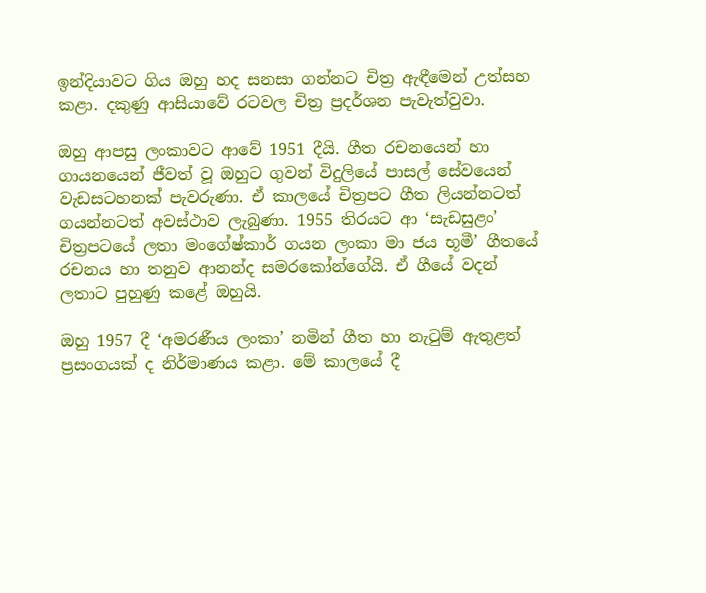ඉන්දියාවට ගිය ඔහු හද සනසා ගන්නට චිත්‍ර ඇඳීමෙන් උත්සහ කළා. දකුණු ආසියාවේ රටවල චිත්‍ර ප්‍රදර්ශන පැවැත්වුවා.

ඔහු ආපසු ලංකාවට ආවේ 1951 දීයි. ගීත රචනයෙන් හා ගායනයෙන් ජීවත් වූ ඔහුට ගුවන් විදුලියේ පාසල් සේවයෙන් වැඩසටහනක් පැවරුණා. ඒ කාලයේ චිත්‍රපට ගීත ලියන්නටත් ගයන්නටත් අවස්ථාව ලැබුණා. 1955 තිරයට ආ ‘සැඩසුළං’ චිත්‍රපටයේ ලතා මංගේෂ්කාර් ගයන ලංකා මා ජය භූමී’ ගීතයේ රචනය හා තනුව ආනන්ද සමරකෝන්ගේයි. ඒ ගීයේ වදන් ලතාට පුහුණු කළේ ඔහුයි.

ඔහු 1957 දී ‘අමරණීය ලංකා’ නමින් ගීත හා නැටුම් ඇතුළත් ප්‍රසංගයක් ද නිර්මාණය කළා. මේ කාලයේ දී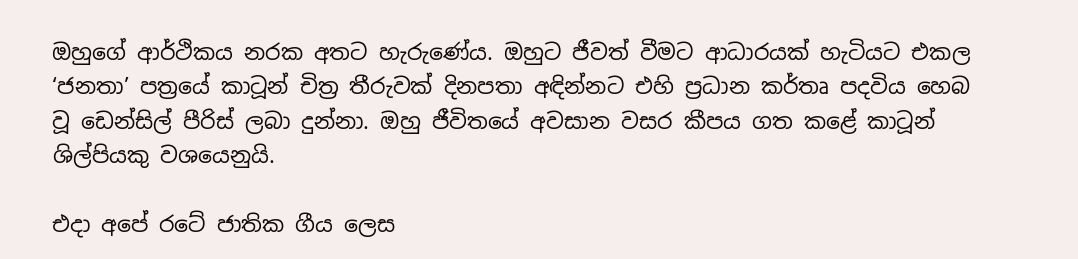ඔහුගේ ආර්ථිකය නරක අතට හැරුණේය. ඔහුට ජීවත් වීමට ආධාරයක් හැටියට එකල ‘ජනතා’ පත්‍රයේ කාටූන් චිත්‍ර තීරුවක් දිනපතා අඳින්නට එහි ප්‍රධාන කර්තෘ පදවිය හෙබ වූ ඩෙන්සිල් පීරිස් ලබා දුන්නා. ඔහු ජීවිතයේ අවසාන වසර කීපය ගත කළේ කාටූන් ශිල්පියකු වශයෙනුයි.

එදා අපේ රටේ ජාතික ගීය ලෙස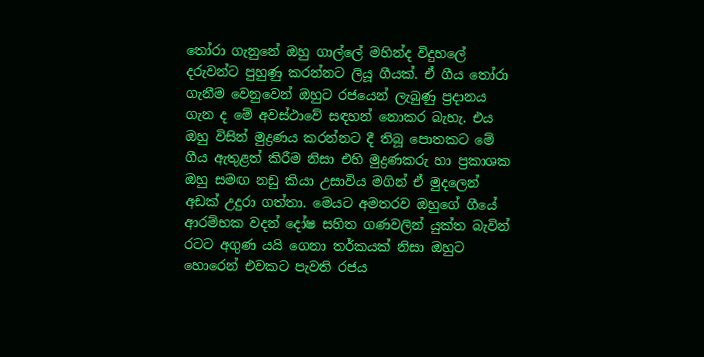තෝරා ගැනුනේ ඔහු ගාල්ලේ මහින්ද විදුහලේ දරුවන්ට පුහුණු කරන්නට ලියූ ගීයක්. ඒ ගීය තෝරා ගැනීම වෙනුවෙන් ඔහුට රජයෙන් ලැබුණු ප්‍රදානය ගැන ද මේ අවස්ථාවේ සඳහන් නොකර බැහැ. එය ඔහු විසින් මුද්‍රණය කරන්නට දී තිබූ පොතකට මේ ගීය ඇතුළත් කිරීම නිසා එහි මුද්‍රණකරු හා ප්‍රකාශක ඔහු සමඟ නඩු කියා උසාවිය මගින් ඒ මුදලෙන් අඩක් උදුරා ගත්තා. මෙයට අමතරව ඔහුගේ ගීයේ ආරම්භක වදන් දෝෂ සහිත ගණවලින් යුක්ත බැවින් රටට අගුණ යයි ගෙනා තර්කයක් නිසා ඔහුට හොරෙන් එවකට පැවති රජය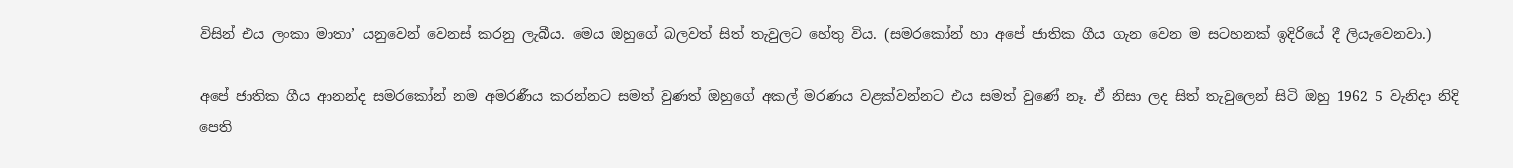විසින් එය ලංකා මාතා’ යනුවෙන් වෙනස් කරනු ලැබීය. මෙය ඔහුගේ බලවත් සිත් තැවුලට හේතු විය. (සමරකෝන් හා අපේ ජාතික ගීය ගැන වෙන ම සටහනක් ඉදිරියේ දී ලියැවෙනවා.)

අපේ ජාතික ගීය ආනන්ද සමරකෝන් නම අමරණීය කරන්නට සමත් වුණත් ඔහුගේ අකල් මරණය වළක්වන්නට එය සමත් වුණේ නෑ. ඒ නිසා ලද සිත් තැවුලෙන් සිටි ඔහු 1962 5 වැනිදා නිදි පෙති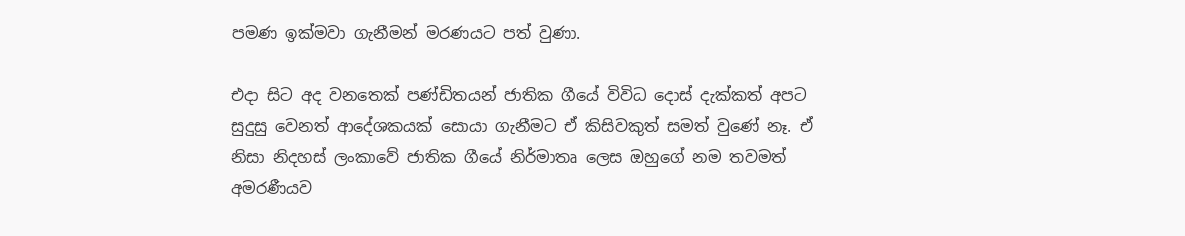පමණ ඉක්මවා ගැනීමන් මරණයට පත් වුණා.

එදා සිට අද වනතෙක් පණ්ඩිතයන් ජාතික ගීයේ විවිධ දොස් දැක්කත් අපට සුදුසු වෙනත් ආදේශකයක් සොයා ගැනීමට ඒ කිසිවකුත් සමත් වුණේ නෑ. ඒ නිසා නිදහස් ලංකාවේ ජාතික ගීයේ නිර්මාතෘ ලෙස ඔහුගේ නම තවමත් අමරණීයව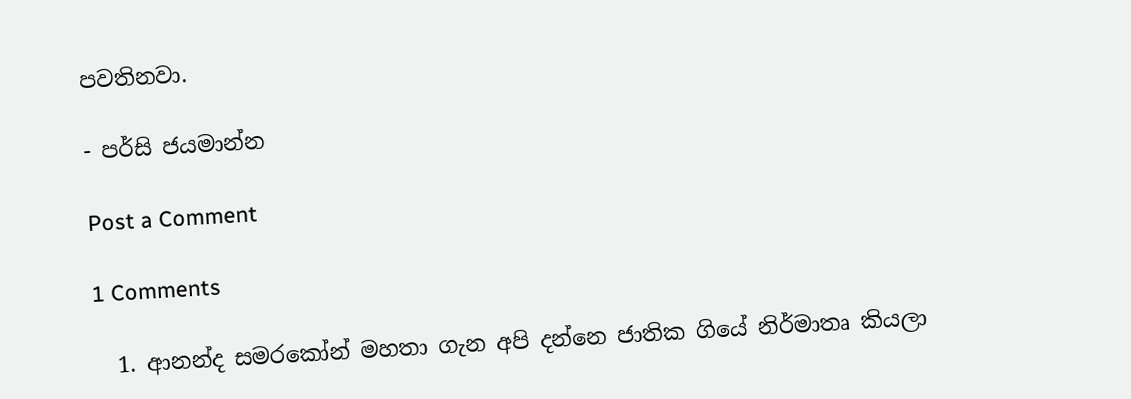පවතිනවා.

- පර්සි ජයමාන්න

Post a Comment

1 Comments

  1. ආනන්ද සමරකෝන් මහතා ගැන අපි දන්නෙ ජාතික ගියේ නිර්මාතෘ කියලා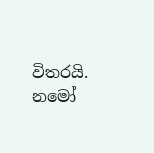විතරයි. න‍මෝ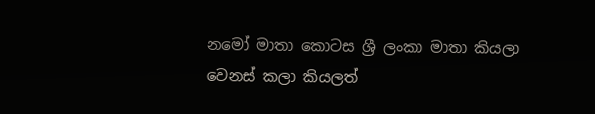නමෝ මාතා කොටස ශ්‍රී ලංකා මාතා කියලා වෙනස් කලා කියලත්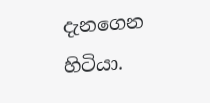දැනගෙන හිටියා.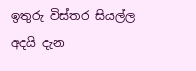ඉතුරු විස්තර සියල්ල අදයි දැන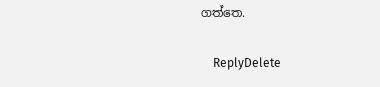ගත්තෙ.

    ReplyDelete